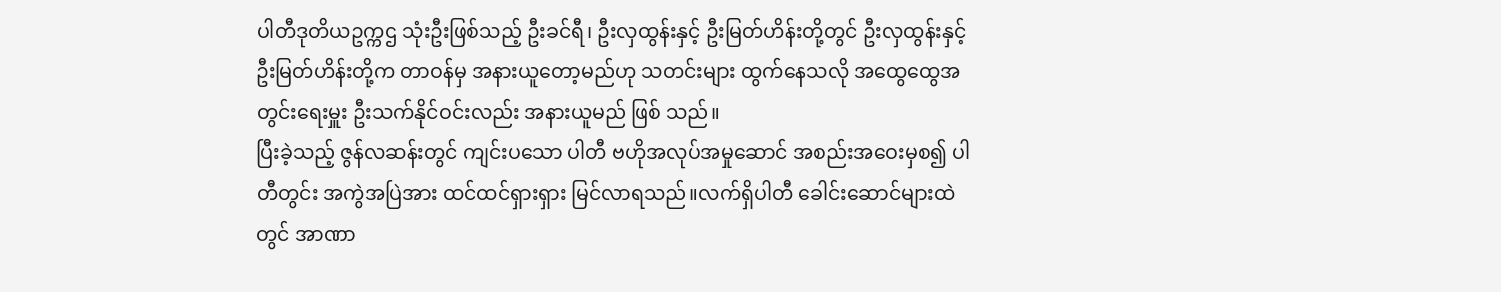ပါတီဒုတိယဥက္ကဌ သုံးဦးဖြစ်သည့် ဦးခင်ရီ၊ ဦးလှထွန်းနှင့် ဦးမြတ်ဟိန်းတို့တွင် ဦးလှထွန်းနှင့် ဦးမြတ်ဟိန်းတို့က တာဝန်မှ အနားယူတော့မည်ဟု သတင်းများ ထွက်နေသလို အထွေထွေအတွင်းရေးမှူး ဦးသက်နိုင်ဝင်းလည်း အနားယူမည် ဖြစ် သည်။
ပြီးခဲ့သည့် ဇွန်လဆန်းတွင် ကျင်းပသော ပါတီ ဗဟိုအလုပ်အမှုဆောင် အစည်းအဝေးမှစ၍ ပါတီတွင်း အကွဲအပြဲအား ထင်ထင်ရှားရှား မြင်လာရသည်။လက်ရှိပါတီ ခေါင်းဆောင်များထဲတွင် အာဏာ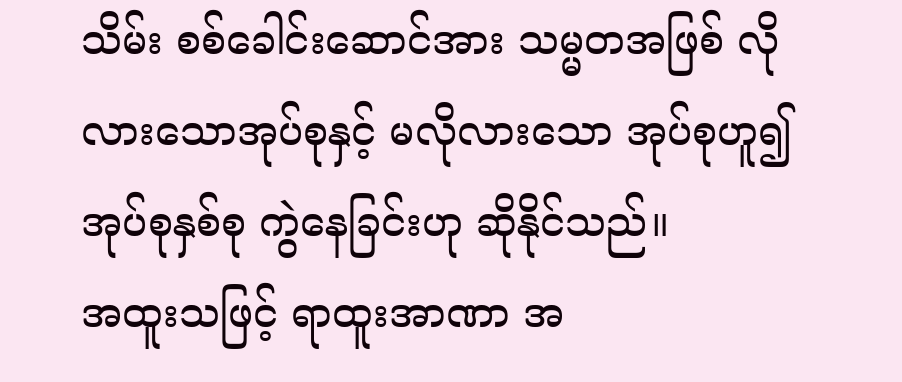သိမ်း စစ်ခေါင်းဆောင်အား သမ္မတအဖြစ် လိုလားသောအုပ်စုနှင့် မလိုလားသော အုပ်စုဟူ၍ အုပ်စုနှစ်စု ကွဲနေခြင်းဟု ဆိုနိုင်သည်။
အထူးသဖြင့် ရာထူးအာဏာ အ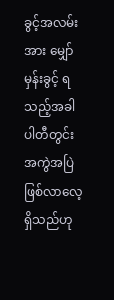ခွင့်အလမ်းအား မျှော်မှန်းခွင့် ရသည့်အခါ ပါတီတွင်း အကွဲအပြဲ ဖြစ်လာလေ့ ရှိသည်ဟု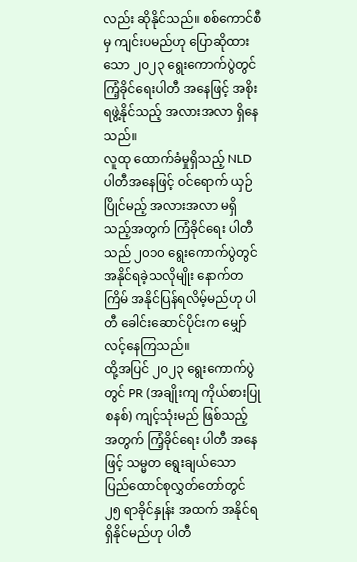လည်း ဆိုနိုင်သည်။ စစ်ကောင်စီမှ ကျင်းပမည်ဟု ပြောဆိုထားသော ၂၀၂၃ ရွေးကောက်ပွဲတွင် ကြံ့ခိုင်ရေးပါတီ အနေဖြင့် အစိုးရဖွဲ့နိုင်သည့် အလားအလာ ရှိနေသည်။
လူထု ထောက်ခံမှုရှိသည့် NLD ပါတီအနေဖြင့် ဝင်ရောက် ယှဉ်ပြိုင်မည့် အလားအလာ မရှိသည့်အတွက် ကြံခိုင်ရေး ပါတီ သည် ၂၀၁၀ ရွေးကောက်ပွဲတွင် အနိုင်ရခဲ့သလိုမျိုး နောက်တကြိမ် အနိုင်ပြန်ရလိမ့်မည်ဟု ပါတီ ခေါင်းဆောင်ပိုင်းက မျှော် လင့်နေကြသည်။
ထို့အပြင် ၂၀၂၃ ရွေးကောက်ပွဲတွင် PR (အချိုးကျ ကိုယ်စားပြုစနစ်) ကျင့်သုံးမည် ဖြစ်သည့် အတွက် ကြံ့ခိုင်ရေး ပါတီ အနေဖြင့် သမ္မတ ရွေးချယ်သော ပြည်ထောင်စုလွှတ်တော်တွင် ၂၅ ရာခိုင်နှုန်း အထက် အနိုင်ရရှိနိုင်မည်ဟု ပါတီ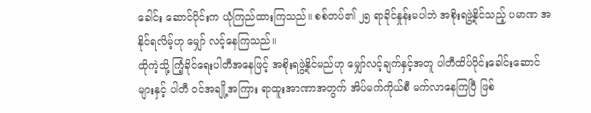ခေါင်း ဆောင်ပိုင်းက ယုံကြည်ထားကြသည်။ စစ်တပ်၏ ၂၅ ရာခိုင်နှုန်းမပါဘဲ အစိုးရဖွဲ့နိုင်သည့် ပမာဏ အနိုင်ရလိမ့်ဟု မျှော် လင့်နေကြသည်။
ထိုကဲ့သို့ ကြံ့ခိုင်ရေးပါတီအနေဖြင့် အစိုးရဖွဲ့နိုင်မည်ဟု မျှော်လင့်ချက်နှင့်အတူ ပါတီထိပ်ပိုင်းခေါင်းဆောင်များနှင့် ပါတီ ဝင်အချို့အကြား ရာထူးအာဏာအတွက် အိပ်မက်ကိုယ်စီ မက်လာနေကြပြီ ဖြစ်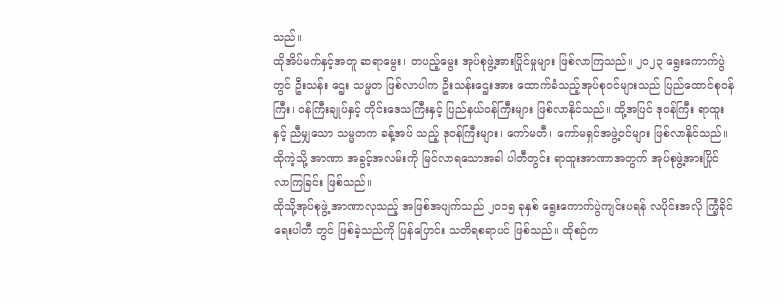သည်။
ထိုအိပ်မက်နှင့်အတူ ဆရာမွေး၊ တပည့်မွေး အုပ်စုဖွဲ့အားပြိုင်မှုများ ဖြစ်လာကြသည်။ ၂၀၂၃ ရွေးကောက်ပွဲတွင် ဦးသန်း ဌေး သမ္မတ ဖြစ်လာပါက ဦးသန်းဌေးအား ထောက်ခံသည့်အုပ်စုဝင်များသည် ပြည်ထောင်စုဝန်ကြီး၊ ဝန်ကြီးချုပ်နှင့် တိုင်းဒေသကြီးနှင့် ပြည်နယ်ဝန်ကြီးများ ဖြစ်လာနိုင်သည်။ ထို့အပြင် ဒုဝန်ကြီး ရာထူးနှင့် ညီမျှသော သမ္မတက ခန့်အပ် သည့် ဒုဝန်ကြီးများ၊ ကော်မတီ၊ ကော်မရှင်အဖွဲ့ဝင်များ ဖြစ်လာနိုင်သည်။
ထိုကဲ့သို့ အာဏာ အခွင့်အလမ်းကို မြင်လာရသောအခါ ပါတီတွင်း ရာထူးအာဏာအတွက် အုပ်စုဖွဲ့အားပြိုင် လာကြခြင်း ဖြစ်သည်။
ထိုသို့အုပ်စုဖွဲ့ အာဏာလုသည့် အဖြစ်အပျက်သည် ၂၀၁၅ ခုနှစ် ရွေးကောက်ပွဲကျင်းပရန် လပိုင်းအလို ကြံ့ခိုင်ရေးပါတီ တွင် ဖြစ်ခဲ့သည်ကို ပြန်ပြောင်း သတိရစရာပင် ဖြစ်သည်။ ထိုစဉ်က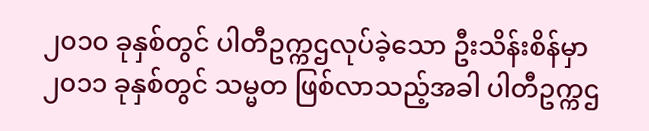၂၀၁၀ ခုနှစ်တွင် ပါတီဥက္ကဌလုပ်ခဲ့သော ဦးသိန်းစိန်မှာ ၂၀၁၁ ခုနှစ်တွင် သမ္မတ ဖြစ်လာသည့်အခါ ပါတီဥက္ကဌ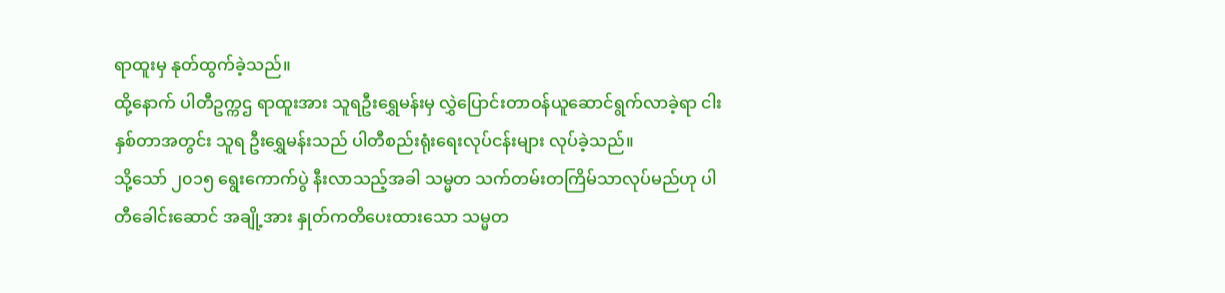ရာထူးမှ နုတ်ထွက်ခဲ့သည်။
ထို့နောက် ပါတီဥက္ကဌ ရာထူးအား သူရဦးရွှေမန်းမှ လွှဲပြောင်းတာဝန်ယူဆောင်ရွက်လာခဲ့ရာ ငါးနှစ်တာအတွင်း သူရ ဦးရွှေမန်းသည် ပါတီစည်းရုံးရေးလုပ်ငန်းများ လုပ်ခဲ့သည်။
သို့သော် ၂၀၁၅ ရွေးကောက်ပွဲ နီးလာသည့်အခါ သမ္မတ သက်တမ်းတကြိမ်သာလုပ်မည်ဟု ပါတီခေါင်းဆောင် အချို့အား နှုတ်ကတိပေးထားသော သမ္မတ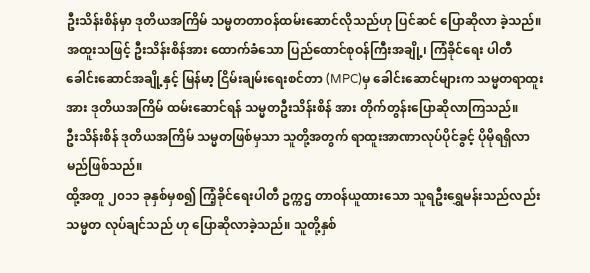ဦးသိန်းစိန်မှာ ဒုတိယအကြိမ် သမ္မတတာဝန်ထမ်းဆောင်လိုသည်ဟု ပြင်ဆင် ပြောဆိုလာ ခဲ့သည်။
အထူးသဖြင့် ဦးသိန်းစိန်အား ထောက်ခံသော ပြည်ထောင်စုဝန်ကြီးအချို့၊ ကြံခိုင်ရေး ပါတီ ခေါင်းဆောင်အချို့နှင့် မြန်မာ့ ငြိမ်းချမ်းရေးစင်တာ (MPC)မှ ခေါင်းဆောင်များက သမ္မတရာထူးအား ဒုတိယအကြိမ် ထမ်းဆောင်ရန် သမ္မတဦးသိန်းစိန် အား တိုက်တွန်းပြောဆိုလာကြသည်။
ဦးသိန်းစိန် ဒုတိယအကြိမ် သမ္မတဖြစ်မှသာ သူတို့အတွက် ရာထူးအာဏာလုပ်ပိုင်ခွင့် ပိုမိုရရှိလာမည်ဖြစ်သည်။
ထို့အတူ ၂၀၁၁ ခုနှစ်မှစ၍ ကြံ့ခိုင်ရေးပါတီ ဥက္ကဌ တာဝန်ယူထားသော သူရဦးရွှေမန်းသည်လည်း သမ္မတ လုပ်ချင်သည် ဟု ပြောဆိုလာခဲ့သည်။ သူတို့နှစ်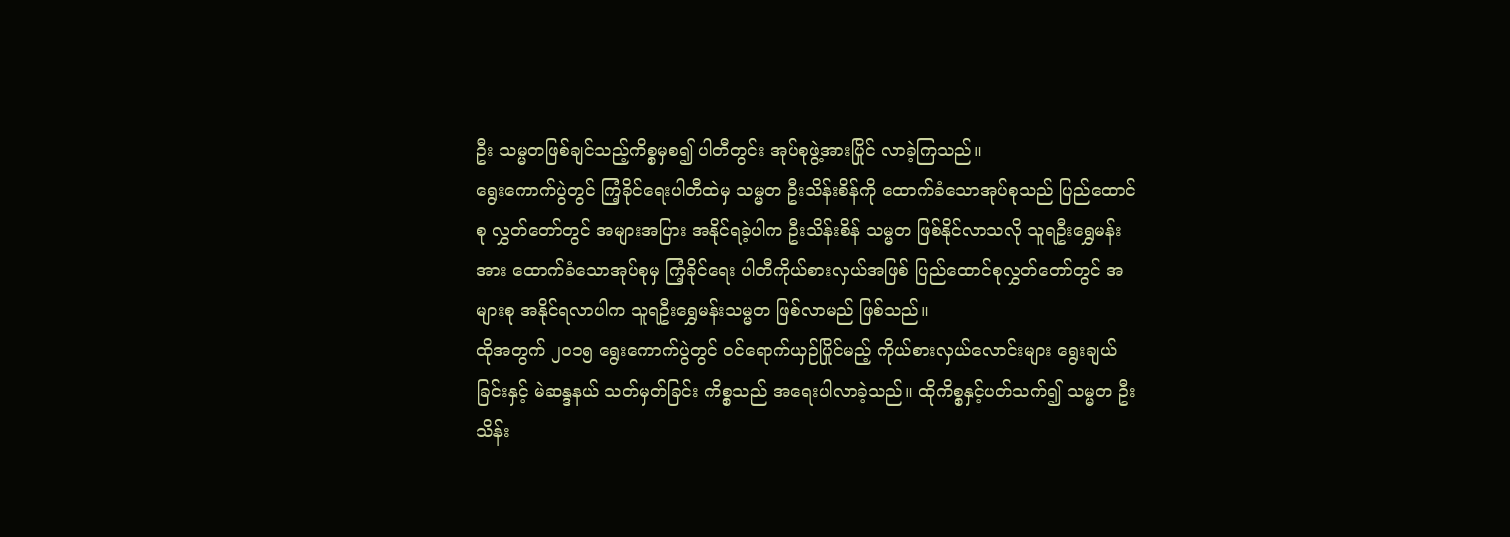ဦး သမ္မတဖြစ်ချင်သည့်ကိစ္စမှစ၍ ပါတီတွင်း အုပ်စုဖွဲ့အားပြိုင် လာခဲ့ကြသည်။
ရွေးကောက်ပွဲတွင် ကြံ့ခိုင်ရေးပါတီထဲမှ သမ္မတ ဦးသိန်းစိန်ကို ထောက်ခံသောအုပ်စုသည် ပြည်ထောင်စု လွှတ်တော်တွင် အများအပြား အနိုင်ရခဲ့ပါက ဦးသိန်းစိန် သမ္မတ ဖြစ်နိုင်လာသလို သူရဦးရွှေမန်းအား ထောက်ခံသောအုပ်စုမှ ကြံ့ခိုင်ရေး ပါတီကိုယ်စားလှယ်အဖြစ် ပြည်ထောင်စုလွှတ်တော်တွင် အများစု အနိုင်ရလာပါက သူရဦးရွှေမန်းသမ္မတ ဖြစ်လာမည် ဖြစ်သည်။
ထိုအတွက် ၂၀၁၅ ရွေးကောက်ပွဲတွင် ဝင်ရောက်ယှဉ်ပြိုင်မည့် ကိုယ်စားလှယ်လောင်းများ ရွေးချယ်ခြင်းနှင့် မဲဆန္ဒနယ် သတ်မှတ်ခြင်း ကိစ္စသည် အရေးပါလာခဲ့သည်။ ထိုကိစ္စနှင့်ပတ်သက်၍ သမ္မတ ဦးသိန်း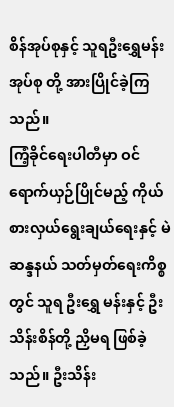စိန်အုပ်စုနှင့် သူရဦးရွှေမန်းအုပ်စု တို့ အားပြိုင်ခဲ့ကြသည်။
ကြံ့ခိုင်ရေးပါတီမှာ ဝင်ရောက်ယှဉ်ပြိုင်မည့် ကိုယ်စားလှယ်ရွေးချယ်ရေးနှင့် မဲဆန္ဒနယ် သတ်မှတ်ရေးကိစ္စတွင် သူရ ဦးရွှေ မန်းနှင့် ဦးသိန်းစိန်တို့ ညှိမရ ဖြစ်ခဲ့သည်။ ဦးသိန်း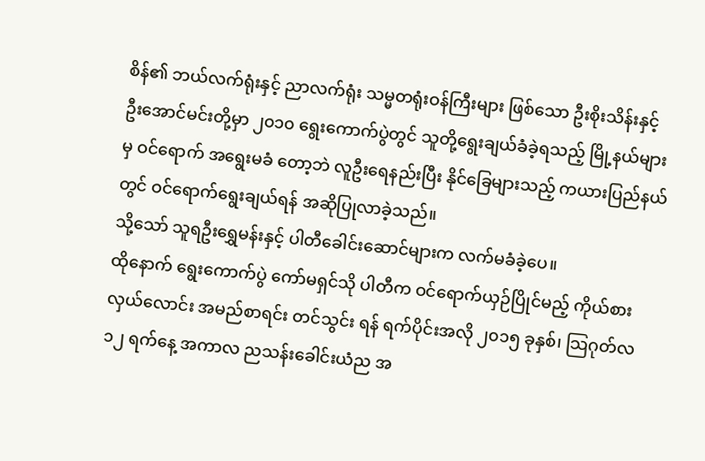စိန်၏ ဘယ်လက်ရုံးနှင့် ညာလက်ရုံး သမ္မတရုံးဝန်ကြီးများ ဖြစ်သော ဦးစိုးသိန်းနှင့် ဦးအောင်မင်းတို့မှာ ၂၀၁၀ ရွေးကောက်ပွဲတွင် သူတို့ရွေးချယ်ခံခဲ့ရသည့် မြို့နယ်များမှ ဝင်ရောက် အရွေးမခံ တော့ဘဲ လူဦးရေနည်းပြီး နိုင်ခြေများသည့် ကယားပြည်နယ်တွင် ဝင်ရောက်ရွေးချယ်ရန် အဆိုပြုလာခဲ့သည်။
သို့သော် သူရဦးရွှေမန်းနှင့် ပါတီခေါင်းဆောင်များက လက်မခံခဲ့ပေ။
ထိုနောက် ရွေးကောက်ပွဲ ကော်မရှင်သို ပါတီက ဝင်ရောက်ယှဉ်ပြိုင်မည့် ကိုယ်စားလှယ်လောင်း အမည်စာရင်း တင်သွင်း ရန် ရက်ပိုင်းအလို ၂၀၁၅ ခုနှစ်၊ သြဂုတ်လ ၁၂ ရက်နေ့ အကာလ ညသန်းခေါင်းယံည အ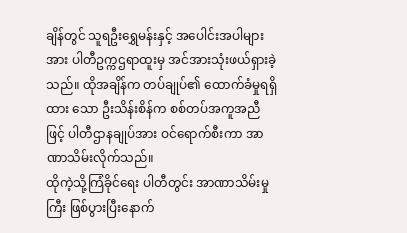ချိန်တွင် သူရဦးရွှေမန်းနှင့် အပေါင်းအပါများ အား ပါတီဥက္ကဌရာထူးမှ အင်အားသုံးဖယ်ရှားခဲ့သည်။ ထိုအချိန်က တပ်ချုပ်၏ ထောက်ခံမှုရရှိထား သော ဦးသိန်းစိန်က စစ်တပ်အကူအညီဖြင့် ပါတီဌာနချုပ်အား ဝင်ရောက်စီးကာ အာဏာသိမ်းလိုက်သည်။
ထိုကဲ့သို့ကြံခိုင်ရေး ပါတီတွင်း အာဏာသိမ်းမှုကြီး ဖြစ်ပွားပြီးနောက်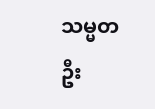သမ္မတဦး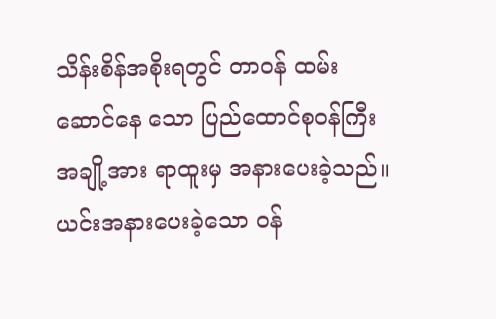သိန်းစိန်အစိုးရတွင် တာဝန် ထမ်းဆောင်နေ သော ပြည်ထောင်စုဝန်ကြီး အချို့အား ရာထူးမှ အနားပေးခဲ့သည်။ ယင်းအနားပေးခဲ့သော ဝန်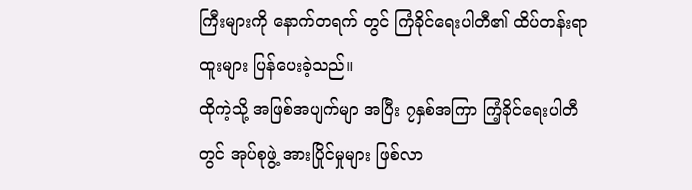ကြီးများကို နောက်တရက် တွင် ကြံခိုင်ရေးပါတီ၏ ထိပ်တန်းရာထူးများ ပြန်ပေးခဲ့သည်။
ထိုကဲ့သို့ အဖြစ်အပျက်မျာ အပြီး ၇နှစ်အကြာ ကြံ့ခိုင်ရေးပါတီတွင် အုပ်စုဖွဲ့ အားပြိုင်မှုများ ဖြစ်လာ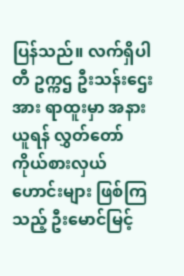ပြန်သည်။ လက်ရှိပါတီ ဥက္ကဌ ဦးသန်းဌေးအား ရာထူးမှာ အနားယူရန် လွှတ်တော် ကိုယ်စားလှယ်ဟောင်းများ ဖြစ်ကြသည့် ဦးမောင်မြင့်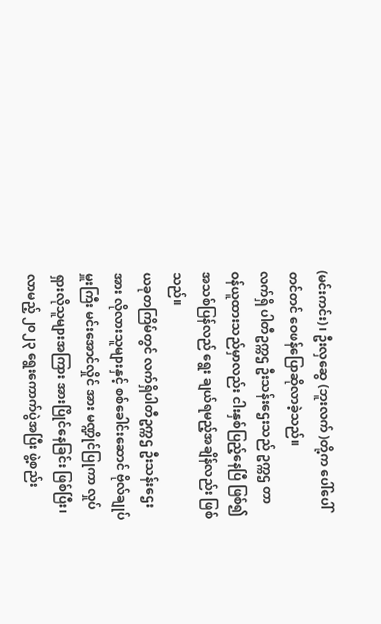(မင်းကင်း)၊ ဦးလှဆွေ (ဘူးလက် )တို့က ပေါ်ပေါ်တင်တင် ဝေဖန်ပြောဆိုလာခဲ့သည်။
လက်ရှိ ပါတီဥက္ကဌ ဦးသန်းဌေးသည် ဥက္ကဌ တာဝန်ယူထားသည်မှာလည်း ငါးနှစ်ပြည့်နေပြီ ဖြစ်၍ အသစ်ပြန်လည် ရွေး ချယ်ရမည့်အချိန်လည်း ဖြစ်သည်။
ယခုတကြိမ်တွင် လက်ရှိပါတီဥက္ကဌ ဦးသန်းဌေးအား လိုလားသူများနှင့် စစ်ခေါင်းဆောင် ဗိုလ်ချုပ်မှူးကြီး မင်းအောင်လှိုင် အား မဏ္ဍိုင်ပြုကာ လှုပ်ရှားလိုသူများအကြား အားပြိုင်နေခြင်း ဖြစ်ပြီး၊ လာမည့် ၂၀၂၃ ရွေးကောက်ပွဲအပြီး ဖွဲ့စည်း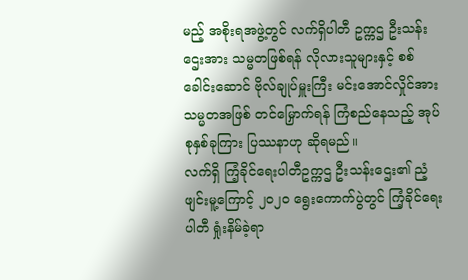မည့် အစိုးရအဖွဲ့တွင် လက်ရှိပါတီ ဥက္ကဌ ဦးသန်းဌေးအား သမ္မတဖြစ်ရန် လိုလားသူများနှင့် စစ်ခေါင်းဆောင် ဗိုလ်ချုပ်မှူးကြီး မင်းအောင်လှိုင်အား သမ္မတအဖြစ် တင်မြှောက်ရန် ကြံစည်နေသည့် အုပ်စုနှစ်ခုကြား ပြဿနာဟု ဆိုရမည်။
လက်ရှိ ကြံ့ခိုင်ရေးပါတီဥက္ကဌ ဦးသန်းဌေး၏ ညံ့ဖျင်းမူ့ကြောင့် ၂၀၂၀ ရွေးကောက်ပွဲတွင် ကြံ့ခိုင်ရေးပါတီ ရှုံးနိမ်ခဲ့ရာ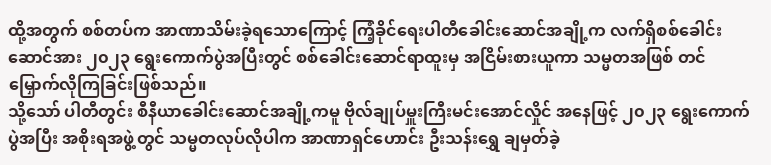ထို့အတွက် စစ်တပ်က အာဏာသိမ်းခဲ့ရသောကြောင့် ကြံ့ခိုင်ရေးပါတီခေါင်းဆောင်အချို့က လက်ရှိစစ်ခေါင်းဆောင်အား ၂၀၂၃ ရွေးကောက်ပွဲအပြီးတွင် စစ်ခေါင်းဆောင်ရာထူးမှ အငြိမ်းစားယူကာ သမ္မတအဖြစ် တင်မြှောက်လိုကြခြင်းဖြစ်သည်။
သို့သော် ပါတီတွင်း စီနီယာခေါင်းဆောင်အချို့ကမူ ဗိုလ်ချုပ်မှူးကြီးမင်းအောင်လှိုင် အနေဖြင့် ၂၀၂၃ ရွေးကောက်ပွဲအပြီး အစိုးရအဖွဲ့တွင် သမ္မတလုပ်လိုပါက အာဏာရှင်ဟောင်း ဦးသန်းရွှေ ချမှတ်ခဲ့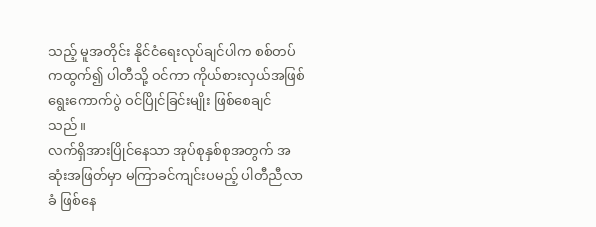သည့် မူအတိုင်း နိုင်ငံရေးလုပ်ချင်ပါက စစ်တပ် ကထွက်၍ ပါတီသို့ ဝင်ကာ ကိုယ်စားလှယ်အဖြစ် ရွေးကောက်ပွဲ ဝင်ပြိုင်ခြင်းမျိုး ဖြစ်စေချင်သည်။
လက်ရှိအားပြိုင်နေသာ အုပ်စုနှစ်စုအတွက် အဆုံးအဖြတ်မှာ မကြာခင်ကျင်းပမည့် ပါတီညီလာခံ ဖြစ်နေ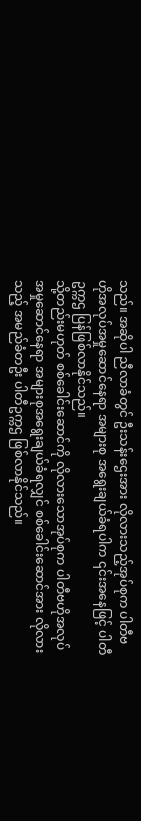သည်။ အဆိုပါ ညီလာခံတွင် ဦးသန်းဌေးအား လိုလားသည့်အုပ်စုက ပါတီဗဟိုအလုပ်အမှုဆောင်နေရာ အများစု အရွေးချယ်ခံရပါက ၎င်းအနေဖြင့် ပါတီ ဥက္ကဌ ပြန်ဖြစ်လာနိုင်သည်။
သို့တည်းမဟုတ် စစ်ခေါင်းဆောင်ကို လိုလားသောအုပ်စုက ပါတီဗဟိုအလုပ်အမှုဆောင်နေရာ အများစုအရွေးချယ်ခံရလျှင် စစ်ခေါင်းဆောင်အား လိုလားသည့် အမည်ခံတဦး ပါတီဥက္ကဌ ဖြစ်လာနိုင်သည်။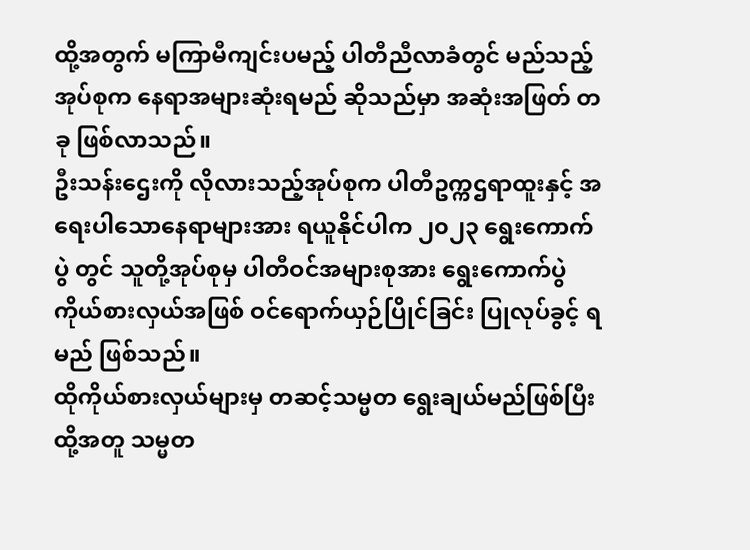ထို့အတွက် မကြာမီကျင်းပမည့် ပါတီညီလာခံတွင် မည်သည့်အုပ်စုက နေရာအများဆုံးရမည် ဆိုသည်မှာ အဆုံးအဖြတ် တခု ဖြစ်လာသည်။
ဦးသန်းဌေးကို လိုလားသည့်အုပ်စုက ပါတီဥက္ကဌရာထူးနှင့် အရေးပါသောနေရာများအား ရယူနိုင်ပါက ၂၀၂၃ ရွေးကောက် ပွဲ တွင် သူတို့အုပ်စုမှ ပါတီဝင်အများစုအား ရွေးကောက်ပွဲကိုယ်စားလှယ်အဖြစ် ဝင်ရောက်ယှဉ်ပြိုင်ခြင်း ပြုလုပ်ခွင့် ရမည် ဖြစ်သည်။
ထိုကိုယ်စားလှယ်များမှ တဆင့်သမ္မတ ရွေးချယ်မည်ဖြစ်ပြီး ထို့အတူ သမ္မတ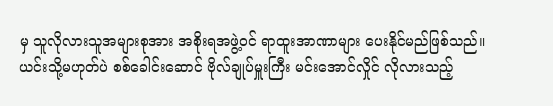မှ သူလိုလားသူအများစုအား အစိုးရအဖွဲ့ဝင် ရာထူးအာဏာများ ပေးနိုင်မည်ဖြစ်သည်။
ယင်းသို့မဟုတ်ပဲ စစ်ခေါင်းဆောင် ဗိုလ်ချုပ်မှူးကြီး မင်းအောင်လှိုင် လိုလားသည့်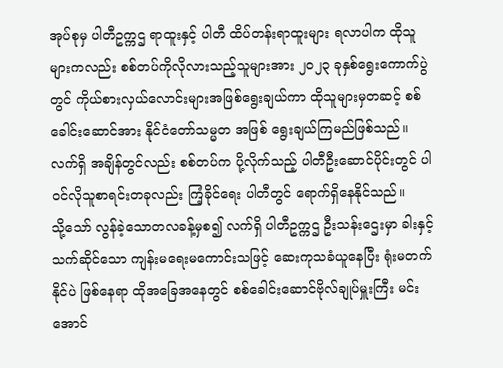အုပ်စုမှ ပါတီဥက္ကဌ ရာထူးနှင့် ပါတီ ထိပ်တန်းရာထူးများ ရလာပါက ထိုသူများကလည်း စစ်တပ်ကိုလိုလားသည့်သူများအား ၂၀၂၃ ခုနှစ်ရွေးကောက်ပွဲတွင် ကိုယ်စားလှယ်လောင်းများအဖြစ်ရွေးချယ်ကာ ထိုသူများမှတဆင့် စစ်ခေါင်းဆောင်အား နိုင်ငံတော်သမ္မတ အဖြစ် ရွေးချယ်ကြမည်ဖြစ်သည်။
လက်ရှိ အချိန်တွင်လည်း စစ်တပ်က ပို့လိုက်သည့် ပါတီဦးဆောင်ပိုင်းတွင် ပါဝင်လိုသူစာရင်းတခုလည်း ကြံ့ခိုင်ရေး ပါတီတွင် ရောက်ရှိနေနိုင်သည်။
သို့သော် လွန်ခဲ့သောတလခန့်မှစ၍ လက်ရှိ ပါတီဥက္ကဌ ဦးသန်းဌေးမှာ ခါးနှင့်သက်ဆိုင်သော ကျန်းမရေးမကောင်းသဖြင့် ဆေးကုသခံယူနေပြီး ရုံးမတက်နိုင်ပဲ ဖြစ်နေရာ ထိုအခြေအနေတွင် စစ်ခေါင်းဆောင်ဗိုလ်ချုပ်မှူးကြီး မင်းအောင်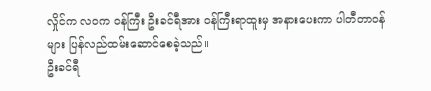လှိုင်က လဝက ဝန်ကြီး ဦးခင်ရီအား ဝန်ကြီးရာထူးမှ အနားပေးကာ ပါတီတာဝန်များ ပြန်လည်ထမ်းဆောင်စေခဲ့သည်။
ဦးခင်ရီ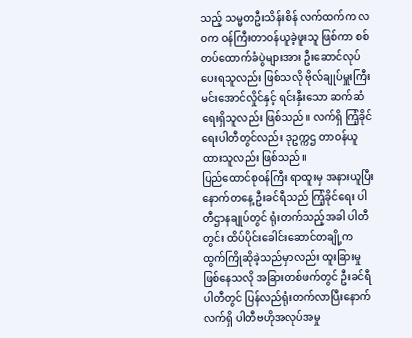သည့် သမ္မတဦးသိန်းစိန် လက်ထက်က လဝက ဝန်ကြီးတာဝန်ယူခဲ့ဖူးသူ ဖြစ်ကာ စစ်တပ်ထောက်ခံပွဲများအား ဦးဆောင်လုပ်ပေးရသူလည်း ဖြစ်သလို ဗိုလ်ချုပ်မှူးကြီး မင်းအောင်လှိုင်နှင့် ရင်းနှီးသော ဆက်ဆံရေးရှိသူလည်း ဖြစ်သည်။ လက်ရှိ ကြံ့ခိုင်ရေးပါတီတွင်လည်း ဒုဥက္ကဌ တာဝန်ယူထားသူလည်း ဖြစ်သည်။
ပြည်ထောင်စုဝန်ကြီး ရာထူးမှ အနားယူပြီး နောက်တနေ့ ဦးခင်ရီသည် ကြံ့ခိုင်ရေး ပါတီဌာနချုပ်တွင် ရုံးတက်သည့်အခါ ပါတီတွင်း ထိပ်ပိုင်းခေါင်းဆောင်တချို့က ထွက်ကြိုဆိုခဲ့သည်မှာလည်း ထူးခြားမှု ဖြစ်နေသလို အခြားတစ်ဖက်တွင် ဦးခင်ရီ ပါတီတွင် ပြန်လည်ရုံးတက်လာပြီးနောက် လက်ရှိ ပါတီဗဟိုအလုပ်အမှု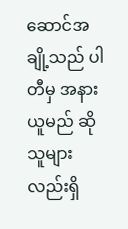ဆောင်အချို့သည် ပါတီမှ အနားယူမည် ဆိုသူများ လည်းရှိ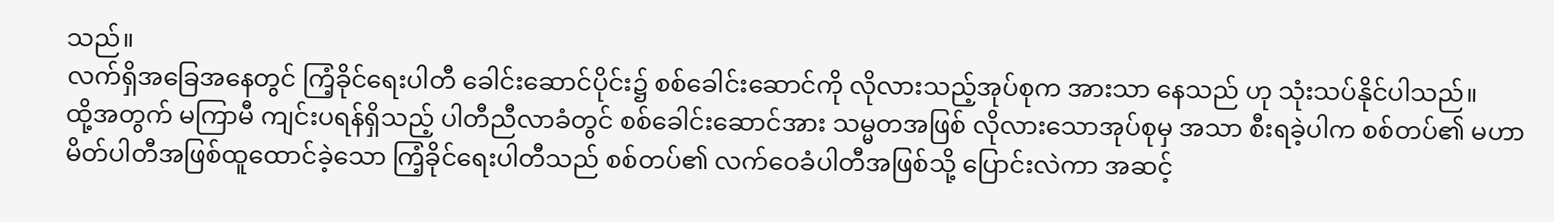သည်။
လက်ရှိအခြေအနေတွင် ကြံ့ခိုင်ရေးပါတီ ခေါင်းဆောင်ပိုင်း၌ စစ်ခေါင်းဆောင်ကို လိုလားသည့်အုပ်စုက အားသာ နေသည် ဟု သုံးသပ်နိုင်ပါသည်။
ထို့အတွက် မကြာမီ ကျင်းပရန်ရှိသည့် ပါတီညီလာခံတွင် စစ်ခေါင်းဆောင်အား သမ္မတအဖြစ် လိုလားသောအုပ်စုမှ အသာ စီးရခဲ့ပါက စစ်တပ်၏ မဟာမိတ်ပါတီအဖြစ်ထူထောင်ခဲ့သော ကြံ့ခိုင်ရေးပါတီသည် စစ်တပ်၏ လက်ဝေခံပါတီအဖြစ်သို့ ပြောင်းလဲကာ အဆင့်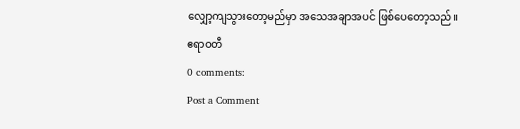လျှော့ကျသွားတော့မည်မှာ အသေအချာအပင် ဖြစ်ပေတော့သည်။
ဧရာဝတီ
0 comments:
Post a Comment